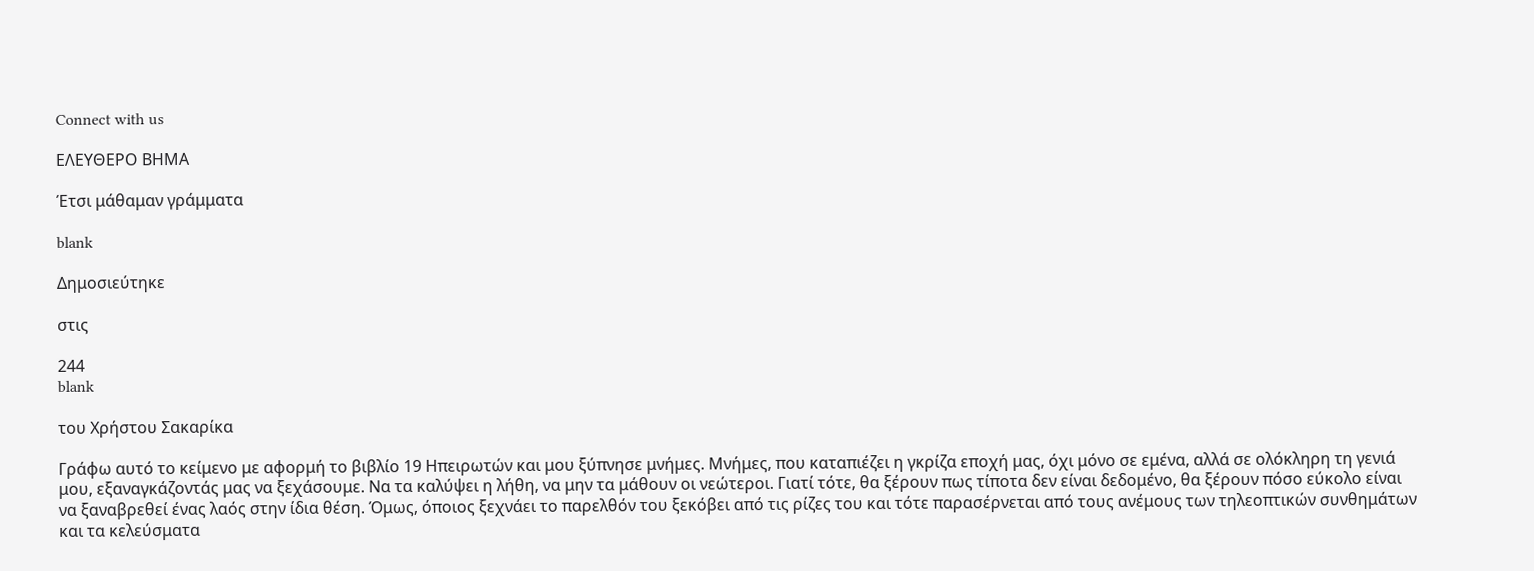Connect with us

ΕΛΕΥΘΕΡΟ ΒΗΜΑ

Έτσι μάθαμαν γράμματα

blank

Δημοσιεύτηκε

στις

244
blank

του Χρήστου Σακαρίκα

Γράφω αυτό το κείμενο με αφορμή το βιβλίο 19 Ηπειρωτών και μου ξύπνησε μνήμες. Μνήμες, που καταπιέζει η γκρίζα εποχή μας, όχι μόνο σε εμένα, αλλά σε ολόκληρη τη γενιά μου, εξαναγκάζοντάς μας να ξεχάσουμε. Να τα καλύψει η λήθη, να μην τα μάθουν οι νεώτεροι. Γιατί τότε, θα ξέρουν πως τίποτα δεν είναι δεδομένο, θα ξέρουν πόσο εύκολο είναι να ξαναβρεθεί ένας λαός στην ίδια θέση. Όμως, όποιος ξεχνάει το παρελθόν του ξεκόβει από τις ρίζες του και τότε παρασέρνεται από τους ανέμους των τηλεοπτικών συνθημάτων και τα κελεύσματα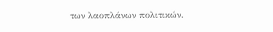των λαοπλάνων πολιτικών.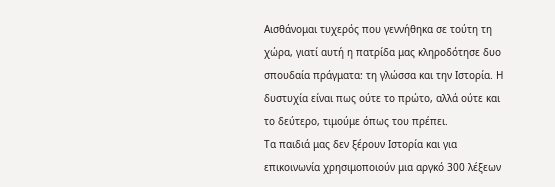Αισθάνομαι τυχερός που γεννήθηκα σε τούτη τη χώρα, γιατί αυτή η πατρίδα μας κληροδότησε δυο σπουδαία πράγματα: τη γλώσσα και την Ιστορία. Η δυστυχία είναι πως ούτε το πρώτο, αλλά ούτε και το δεύτερο, τιμούμε όπως του πρέπει.
Τα παιδιά μας δεν ξέρουν Ιστορία και για επικοινωνία χρησιμοποιούν μια αργκό 300 λέξεων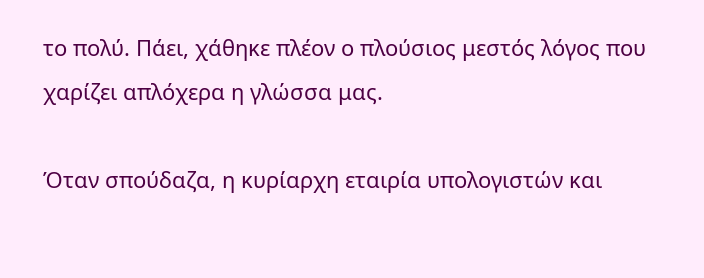το πολύ. Πάει, χάθηκε πλέον ο πλούσιος μεστός λόγος που χαρίζει απλόχερα η γλώσσα μας.

Όταν σπούδαζα, η κυρίαρχη εταιρία υπολογιστών και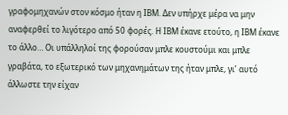γραφομηχανών στον κόσμο ήταν η ΙΒΜ. Δεν υπήρχε μέρα να μην αναφερθεί το λιγότερο από 50 φορές. Η ΙΒΜ έκανε ετούτο, η ΙΒΜ έκανε το άλλο… Οι υπάλληλοί της φορούσαν μπλε κουστούμι και μπλε γραβάτα, το εξωτερικό των μηχανημάτων της ήταν μπλε, γι’ αυτό άλλωστε την είχαν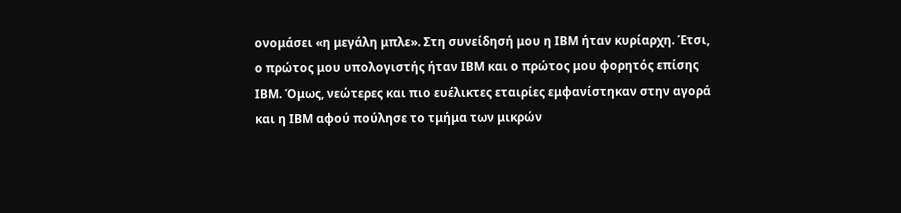ονομάσει «η μεγάλη μπλε». Στη συνείδησή μου η ΙΒΜ ήταν κυρίαρχη. Έτσι, ο πρώτος μου υπολογιστής ήταν ΙΒΜ και ο πρώτος μου φορητός επίσης ΙΒΜ. Όμως, νεώτερες και πιο ευέλικτες εταιρίες εμφανίστηκαν στην αγορά και η ΙΒΜ αφού πούλησε το τμήμα των μικρών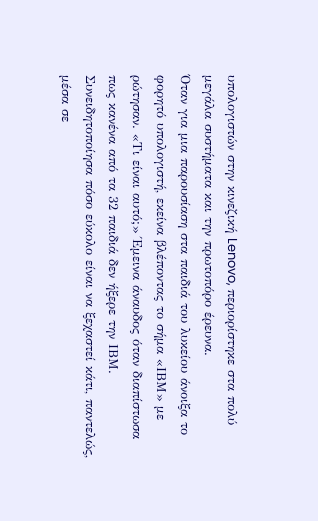υπολογιστών στην κινεζική Lenovo, περιορίστηκε στα πολύ μεγάλα συστήματα και την πρωτοπόρο έρευνα.
Όταν για μια παρουσίαση στα παιδιά του λυκείου άνοιξα το φορητό υπολογιστή, εκείνα βλέποντας το σήμα «ΙΒΜ» με ρώτησαν. «Τι είναι αυτό;» Έμεινα άναυδος όταν διαπίστωσα πως κανένα από τα 32 παιδιά δεν ήξερε την ΙΒΜ.
Συνειδητοποίησα πόσο εύκολο είναι να ξεχαστεί κάτι, παντελώς, μέσα σε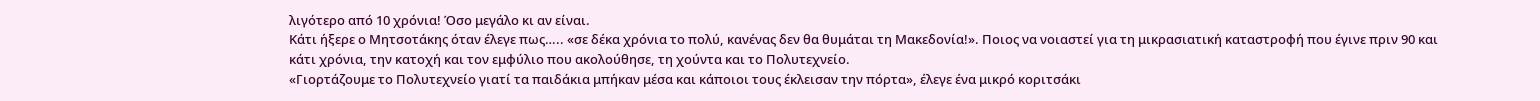λιγότερο από 10 χρόνια! Όσο μεγάλο κι αν είναι.
Κάτι ήξερε ο Μητσοτάκης όταν έλεγε πως….. «σε δέκα χρόνια το πολύ, κανένας δεν θα θυμάται τη Μακεδονία!». Ποιος να νοιαστεί για τη μικρασιατική καταστροφή που έγινε πριν 90 και κάτι χρόνια, την κατοχή και τον εμφύλιο που ακολούθησε, τη χούντα και το Πολυτεχνείο.
«Γιορτάζουμε το Πολυτεχνείο γιατί τα παιδάκια μπήκαν μέσα και κάποιοι τους έκλεισαν την πόρτα», έλεγε ένα μικρό κοριτσάκι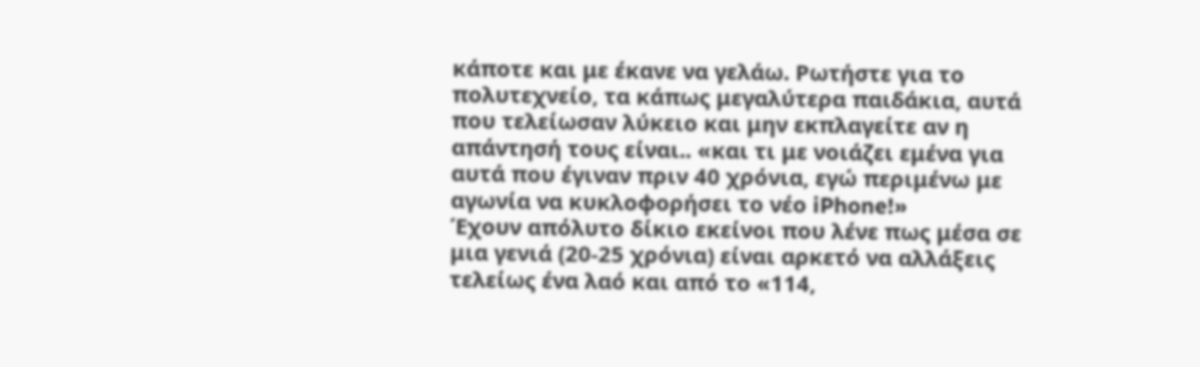κάποτε και με έκανε να γελάω. Ρωτήστε για το πολυτεχνείο, τα κάπως μεγαλύτερα παιδάκια, αυτά που τελείωσαν λύκειο και μην εκπλαγείτε αν η απάντησή τους είναι.. «και τι με νοιάζει εμένα για αυτά που έγιναν πριν 40 χρόνια, εγώ περιμένω με αγωνία να κυκλοφορήσει το νέο iPhone!»
Έχουν απόλυτο δίκιο εκείνοι που λένε πως μέσα σε μια γενιά (20-25 χρόνια) είναι αρκετό να αλλάξεις τελείως ένα λαό και από το «114,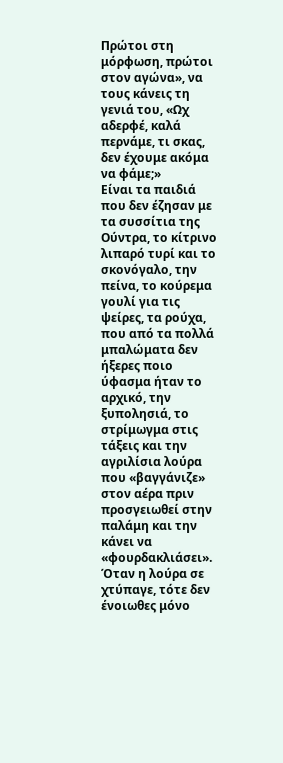Πρώτοι στη μόρφωση, πρώτοι στον αγώνα», να τους κάνεις τη γενιά του, «Ωχ αδερφέ, καλά περνάμε, τι σκας, δεν έχουμε ακόμα να φάμε;»
Είναι τα παιδιά που δεν έζησαν με τα συσσίτια της Ούντρα, το κίτρινο λιπαρό τυρί και το σκονόγαλο, την πείνα, το κούρεμα γουλί για τις ψείρες, τα ρούχα, που από τα πολλά μπαλώματα δεν ήξερες ποιο ύφασμα ήταν το αρχικό, την ξυπολησιά, το στρίμωγμα στις τάξεις και την αγριλίσια λούρα που «βαγγάνιζε» στον αέρα πριν προσγειωθεί στην παλάμη και την κάνει να «φουρδακλιάσει».
Όταν η λούρα σε χτύπαγε, τότε δεν ένοιωθες μόνο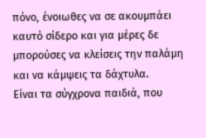πόνο, ένοιωθες να σε ακουμπάει καυτό σίδερο και για μέρες δε μπορούσες να κλείσεις την παλάμη και να κάμψεις τα δάχτυλα.
Είναι τα σύγχρονα παιδιά, που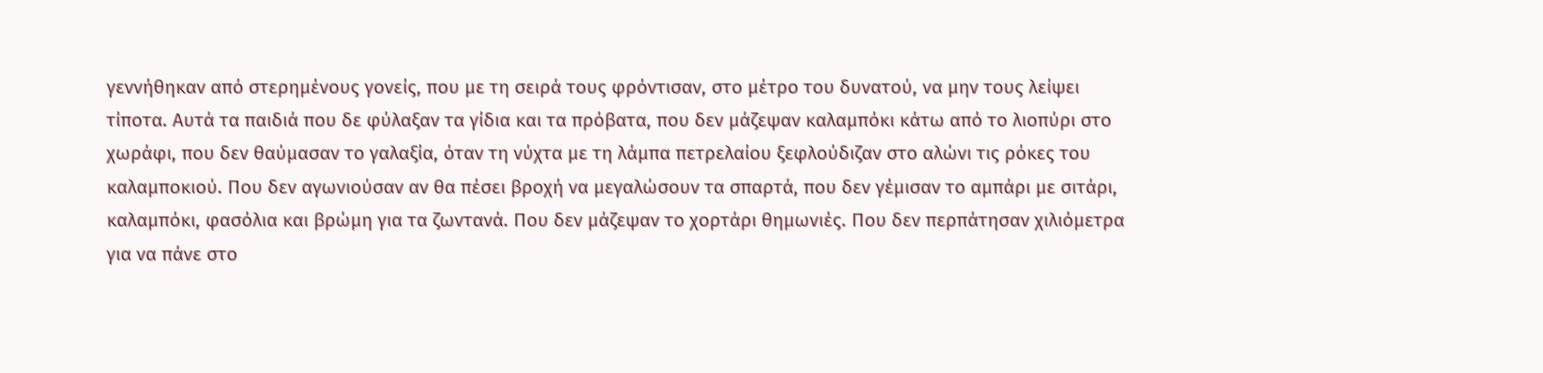γεννήθηκαν από στερημένους γονείς, που με τη σειρά τους φρόντισαν, στο μέτρο του δυνατού, να μην τους λείψει τίποτα. Αυτά τα παιδιά που δε φύλαξαν τα γίδια και τα πρόβατα, που δεν μάζεψαν καλαμπόκι κάτω από το λιοπύρι στο χωράφι, που δεν θαύμασαν το γαλαξία, όταν τη νύχτα με τη λάμπα πετρελαίου ξεφλούδιζαν στο αλώνι τις ρόκες του καλαμποκιού. Που δεν αγωνιούσαν αν θα πέσει βροχή να μεγαλώσουν τα σπαρτά, που δεν γέμισαν το αμπάρι με σιτάρι, καλαμπόκι, φασόλια και βρώμη για τα ζωντανά. Που δεν μάζεψαν το χορτάρι θημωνιές. Που δεν περπάτησαν χιλιόμετρα για να πάνε στο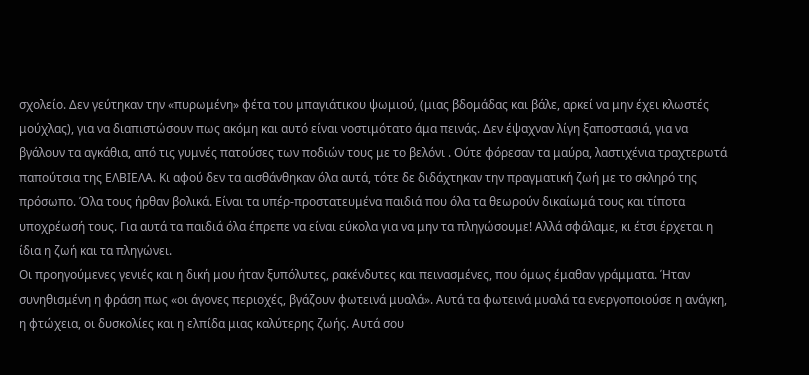σχολείο. Δεν γεύτηκαν την «πυρωμένη» φέτα του μπαγιάτικου ψωμιού, (μιας βδομάδας και βάλε, αρκεί να μην έχει κλωστές μούχλας), για να διαπιστώσουν πως ακόμη και αυτό είναι νοστιμότατο άμα πεινάς. Δεν έψαχναν λίγη ξαποστασιά, για να βγάλουν τα αγκάθια, από τις γυμνές πατούσες των ποδιών τους με το βελόνι . Ούτε φόρεσαν τα μαύρα, λαστιχένια τραχτερωτά παπούτσια της ΕΛΒΙΕΛΑ. Κι αφού δεν τα αισθάνθηκαν όλα αυτά, τότε δε διδάχτηκαν την πραγματική ζωή με το σκληρό της πρόσωπο. Όλα τους ήρθαν βολικά. Είναι τα υπέρ-προστατευμένα παιδιά που όλα τα θεωρούν δικαίωμά τους και τίποτα υποχρέωσή τους. Για αυτά τα παιδιά όλα έπρεπε να είναι εύκολα για να μην τα πληγώσουμε! Αλλά σφάλαμε, κι έτσι έρχεται η ίδια η ζωή και τα πληγώνει.
Οι προηγούμενες γενιές και η δική μου ήταν ξυπόλυτες, ρακένδυτες και πεινασμένες, που όμως έμαθαν γράμματα. Ήταν συνηθισμένη η φράση πως «οι άγονες περιοχές, βγάζουν φωτεινά μυαλά». Αυτά τα φωτεινά μυαλά τα ενεργοποιούσε η ανάγκη, η φτώχεια, οι δυσκολίες και η ελπίδα μιας καλύτερης ζωής. Αυτά σου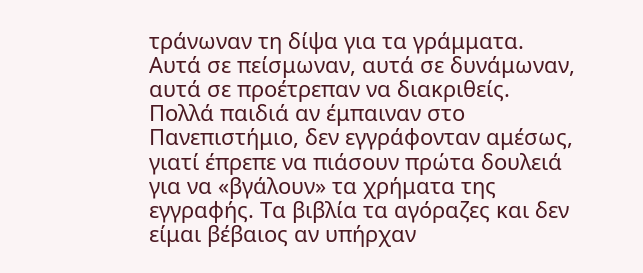τράνωναν τη δίψα για τα γράμματα. Αυτά σε πείσμωναν, αυτά σε δυνάμωναν, αυτά σε προέτρεπαν να διακριθείς.
Πολλά παιδιά αν έμπαιναν στο Πανεπιστήμιο, δεν εγγράφονταν αμέσως, γιατί έπρεπε να πιάσουν πρώτα δουλειά για να «βγάλουν» τα χρήματα της εγγραφής. Τα βιβλία τα αγόραζες και δεν είμαι βέβαιος αν υπήρχαν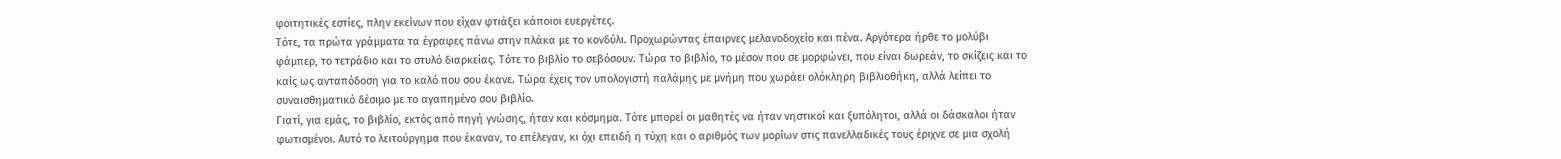φοιτητικές εστίες, πλην εκείνων που είχαν φτιάξει κάποιοι ευεργέτες.
Τότε, τα πρώτα γράμματα τα έγραφες πάνω στην πλάκα με το κονδύλι. Προχωρώντας έπαιρνες μελανοδοχείο και πένα. Αργότερα ήρθε το μολύβι φάμπερ, το τετράδιο και το στυλό διαρκείας. Τότε το βιβλίο το σεβόσουν. Τώρα το βιβλίο, το μέσον που σε μορφώνει, που είναι δωρεάν, το σκίζεις και το καίς ως ανταπόδοση για το καλό που σου έκανε. Τώρα έχεις τον υπολογιστή παλάμης με μνήμη που χωράει ολόκληρη βιβλιοθήκη, αλλά λείπει το συναισθηματικό δέσιμο με το αγαπημένο σου βιβλίο.
Γιατί, για εμάς, το βιβλίο, εκτός από πηγή γνώσης, ήταν και κόσμημα. Τότε μπορεί οι μαθητές να ήταν νηστικοί και ξυπόλητοι, αλλά οι δάσκαλοι ήταν φωτισμένοι. Αυτό το λειτούργημα που έκαναν, το επέλεγαν, κι όχι επειδή η τύχη και ο αριθμός των μορίων στις πανελλαδικές τους έριχνε σε μια σχολή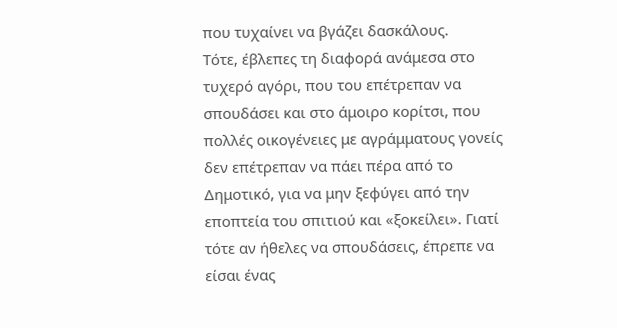που τυχαίνει να βγάζει δασκάλους.
Τότε, έβλεπες τη διαφορά ανάμεσα στο τυχερό αγόρι, που του επέτρεπαν να σπουδάσει και στο άμοιρο κορίτσι, που πολλές οικογένειες με αγράμματους γονείς δεν επέτρεπαν να πάει πέρα από το Δημοτικό, για να μην ξεφύγει από την εποπτεία του σπιτιού και «ξοκείλει». Γιατί τότε αν ήθελες να σπουδάσεις, έπρεπε να είσαι ένας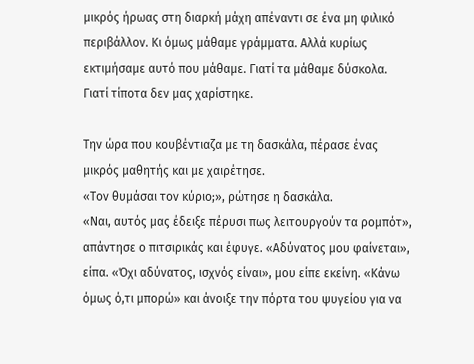μικρός ήρωας στη διαρκή μάχη απέναντι σε ένα μη φιλικό περιβάλλον. Κι όμως μάθαμε γράμματα. Αλλά κυρίως εκτιμήσαμε αυτό που μάθαμε. Γιατί τα μάθαμε δύσκολα. Γιατί τίποτα δεν μας χαρίστηκε.

Την ώρα που κουβέντιαζα με τη δασκάλα, πέρασε ένας μικρός μαθητής και με χαιρέτησε.
«Τον θυμάσαι τον κύριο;», ρώτησε η δασκάλα.
«Ναι, αυτός μας έδειξε πέρυσι πως λειτουργούν τα ρομπότ», απάντησε ο πιτσιρικάς και έφυγε. «Αδύνατος μου φαίνεται», είπα. «Όχι αδύνατος, ισχνός είναι», μου είπε εκείνη. «Κάνω όμως ό,τι μπορώ» και άνοιξε την πόρτα του ψυγείου για να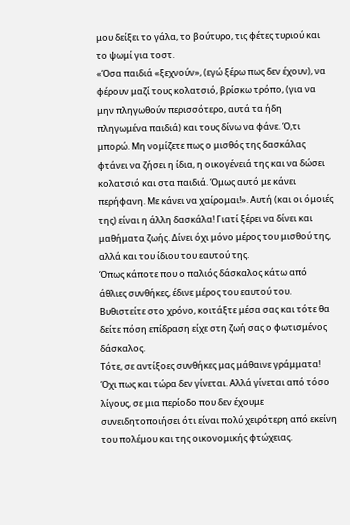μου δείξει το γάλα, το βούτυρο, τις φέτες τυριού και το ψωμί για τοστ.
«Όσα παιδιά «ξεχνούν», (εγώ ξέρω πως δεν έχουν), να φέρουν μαζί τους κολατσιό, βρίσκω τρόπο, (για να μην πληγωθούν περισσότερο, αυτά τα ήδη πληγωμένα παιδιά) και τους δίνω να φάνε. Ό,τι μπορώ. Μη νομίζετε πως ο μισθός της δασκάλας φτάνει να ζήσει η ίδια, η οικογένειά της και να δώσει κολατσιό και στα παιδιά. Όμως αυτό με κάνει περήφανη. Με κάνει να χαίρομαι!». Αυτή (και οι όμοιές της) είναι η άλλη δασκάλα! Γιατί ξέρει να δίνει και μαθήματα ζωής. Δίνει όχι μόνο μέρος του μισθού της, αλλά και του ίδιου του εαυτού της.
Όπως κάποτε που ο παλιός δάσκαλος κάτω από άθλιες συνθήκες, έδινε μέρος του εαυτού του. Βυθιστείτε στο χρόνο, κοιτάξτε μέσα σας και τότε θα δείτε πόση επίδραση είχε στη ζωή σας ο φωτισμένος δάσκαλος.
Τότε, σε αντίξοες συνθήκες μας μάθαινε γράμματα! Όχι πως και τώρα δεν γίνεται. Αλλά γίνεται από τόσο λίγους, σε μια περίοδο που δεν έχουμε συνειδητοποιήσει ότι είναι πολύ χειρότερη από εκείνη του πολέμου και της οικονομικής φτώχειας.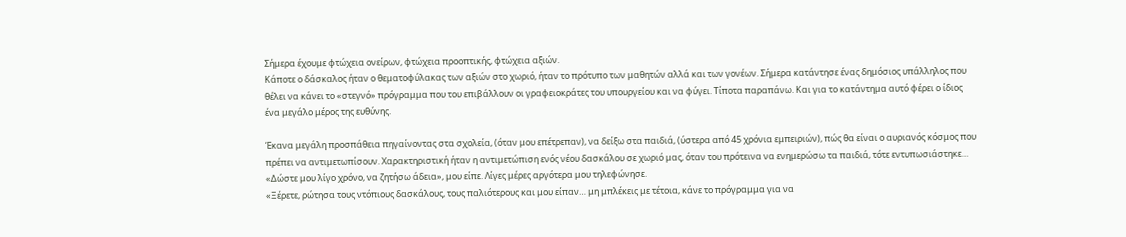Σήμερα έχουμε φτώχεια ονείρων, φτώχεια προοπτικής, φτώχεια αξιών.
Κάποτε ο δάσκαλος ήταν ο θεματοφύλακας των αξιών στο χωριό, ήταν το πρότυπο των μαθητών αλλά και των γονέων. Σήμερα κατάντησε ένας δημόσιος υπάλληλος που θέλει να κάνει το «στεγνό» πρόγραμμα που του επιβάλλουν οι γραφειοκράτες του υπουργείου και να φύγει. Τίποτα παραπάνω. Και για το κατάντημα αυτό φέρει ο ίδιος ένα μεγάλο μέρος της ευθύνης.

Έκανα μεγάλη προσπάθεια πηγαίνοντας στα σχολεία, (όταν μου επέτρεπαν), να δείξω στα παιδιά, (ύστερα από 45 χρόνια εμπειριών), πώς θα είναι ο αυριανός κόσμος που πρέπει να αντιμετωπίσουν. Χαρακτηριστική ήταν η αντιμετώπιση ενός νέου δασκάλου σε χωριό μας, όταν του πρότεινα να ενημερώσω τα παιδιά, τότε εντυπωσιάστηκε…
«Δώστε μου λίγο χρόνο, να ζητήσω άδεια», μου είπε. Λίγες μέρες αργότερα μου τηλεφώνησε.
«Ξέρετε, ρώτησα τους ντόπιους δασκάλους, τους παλιότερους και μου είπαν… μη μπλέκεις με τέτοια, κάνε το πρόγραμμα για να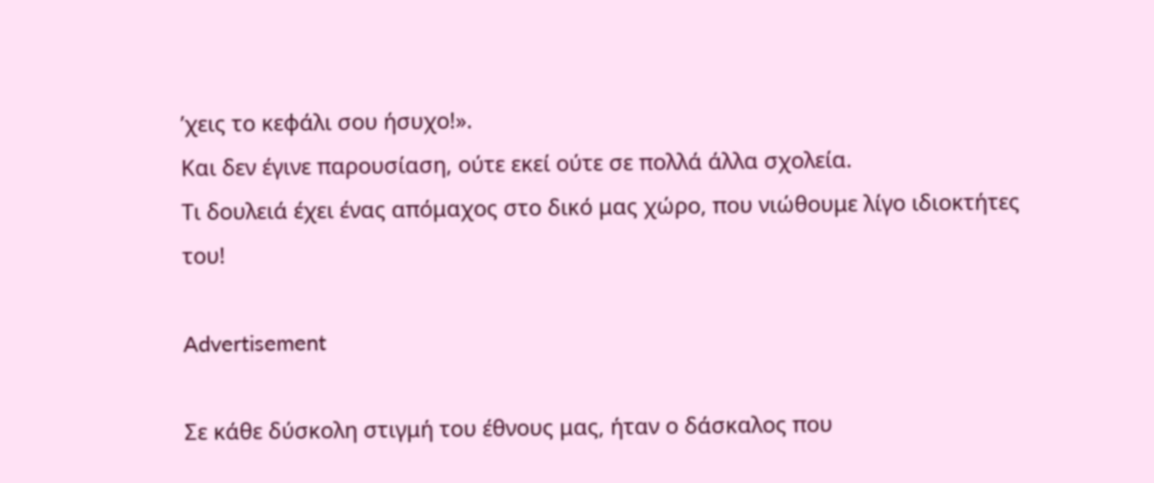’χεις το κεφάλι σου ήσυχο!».
Και δεν έγινε παρουσίαση, ούτε εκεί ούτε σε πολλά άλλα σχολεία.
Τι δουλειά έχει ένας απόμαχος στο δικό μας χώρο, που νιώθουμε λίγο ιδιοκτήτες του!

Advertisement

Σε κάθε δύσκολη στιγμή του έθνους μας, ήταν ο δάσκαλος που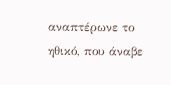αναπτέρωνε το ηθικό, που άναβε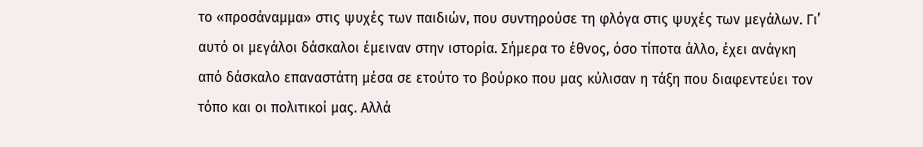το «προσάναμμα» στις ψυχές των παιδιών, που συντηρούσε τη φλόγα στις ψυχές των μεγάλων. Γι’ αυτό οι μεγάλοι δάσκαλοι έμειναν στην ιστορία. Σήμερα το έθνος, όσο τίποτα άλλο, έχει ανάγκη από δάσκαλο επαναστάτη μέσα σε ετούτο το βούρκο που μας κύλισαν η τάξη που διαφεντεύει τον τόπο και οι πολιτικοί μας. Αλλά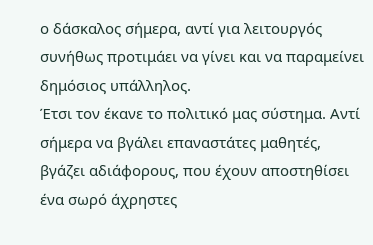ο δάσκαλος σήμερα, αντί για λειτουργός συνήθως προτιμάει να γίνει και να παραμείνει δημόσιος υπάλληλος.
Έτσι τον έκανε το πολιτικό μας σύστημα. Αντί σήμερα να βγάλει επαναστάτες μαθητές, βγάζει αδιάφορους, που έχουν αποστηθίσει ένα σωρό άχρηστες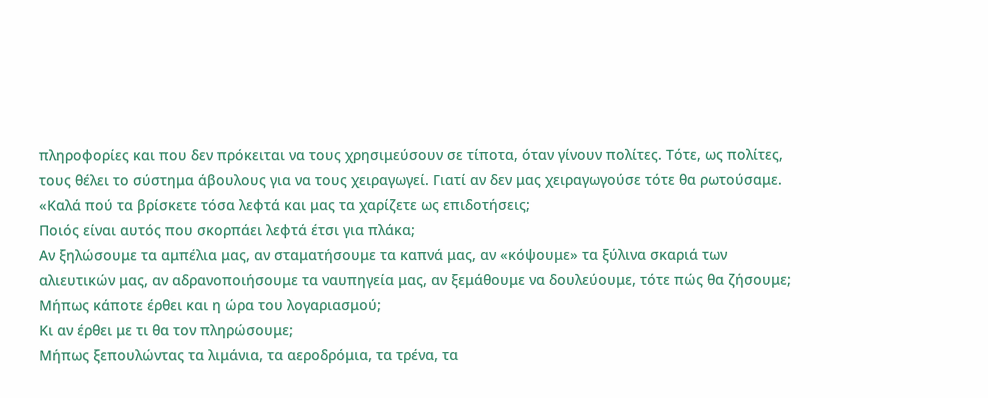πληροφορίες και που δεν πρόκειται να τους χρησιμεύσουν σε τίποτα, όταν γίνουν πολίτες. Τότε, ως πολίτες, τους θέλει το σύστημα άβουλους για να τους χειραγωγεί. Γιατί αν δεν μας χειραγωγούσε τότε θα ρωτούσαμε.
«Καλά πού τα βρίσκετε τόσα λεφτά και μας τα χαρίζετε ως επιδοτήσεις;
Ποιός είναι αυτός που σκορπάει λεφτά έτσι για πλάκα;
Αν ξηλώσουμε τα αμπέλια μας, αν σταματήσουμε τα καπνά μας, αν «κόψουμε» τα ξύλινα σκαριά των αλιευτικών μας, αν αδρανοποιήσουμε τα ναυπηγεία μας, αν ξεμάθουμε να δουλεύουμε, τότε πώς θα ζήσουμε;
Μήπως κάποτε έρθει και η ώρα του λογαριασμού;
Κι αν έρθει με τι θα τον πληρώσουμε;
Μήπως ξεπουλώντας τα λιμάνια, τα αεροδρόμια, τα τρένα, τα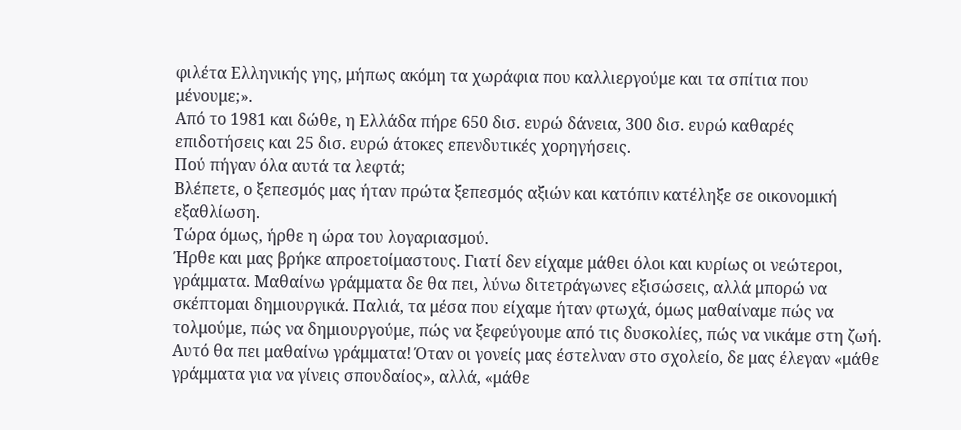φιλέτα Ελληνικής γης, μήπως ακόμη τα χωράφια που καλλιεργούμε και τα σπίτια που μένουμε;».
Από το 1981 και δώθε, η Ελλάδα πήρε 650 δισ. ευρώ δάνεια, 300 δισ. ευρώ καθαρές επιδοτήσεις και 25 δισ. ευρώ άτοκες επενδυτικές χορηγήσεις.
Πού πήγαν όλα αυτά τα λεφτά;
Βλέπετε, ο ξεπεσμός μας ήταν πρώτα ξεπεσμός αξιών και κατόπιν κατέληξε σε οικονομική εξαθλίωση.
Τώρα όμως, ήρθε η ώρα του λογαριασμού.
Ήρθε και μας βρήκε απροετοίμαστους. Γιατί δεν είχαμε μάθει όλοι και κυρίως οι νεώτεροι, γράμματα. Μαθαίνω γράμματα δε θα πει, λύνω διτετράγωνες εξισώσεις, αλλά μπορώ να σκέπτομαι δημιουργικά. Παλιά, τα μέσα που είχαμε ήταν φτωχά, όμως μαθαίναμε πώς να τολμούμε, πώς να δημιουργούμε, πώς να ξεφεύγουμε από τις δυσκολίες, πώς να νικάμε στη ζωή. Αυτό θα πει μαθαίνω γράμματα! Όταν οι γονείς μας έστελναν στο σχολείο, δε μας έλεγαν «μάθε γράμματα για να γίνεις σπουδαίος», αλλά, «μάθε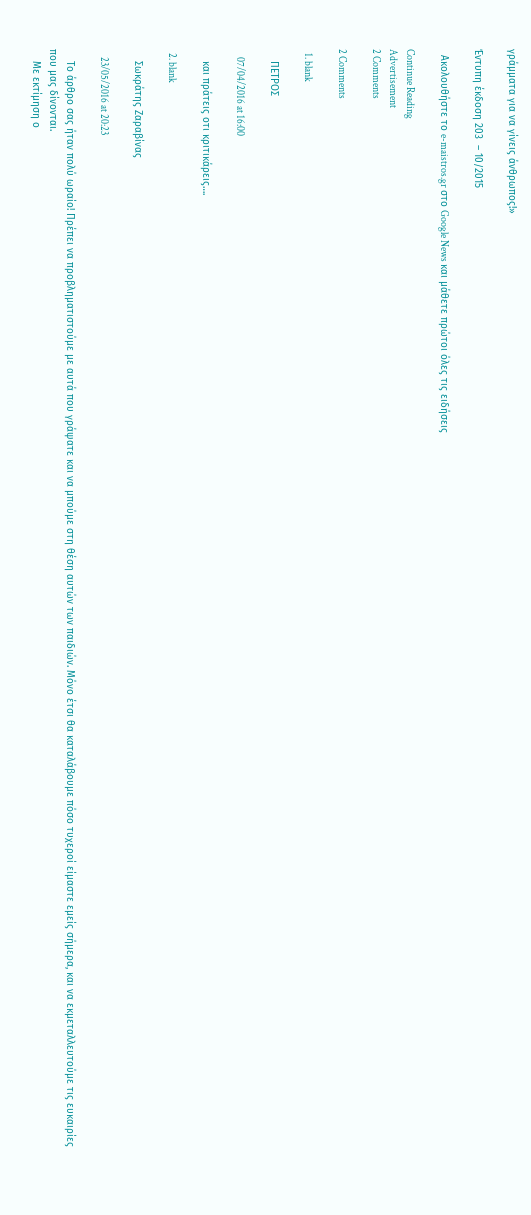γράμματα για να γίνεις άνθρωπος!»

Έντυπη έκδοση 203  – 10/2015

  Ακολουθήστε το e-maistros.gr στο Google News και μάθετε πρώτοι όλες τις ειδήσεις

Continue Reading
Advertisement
2 Comments

2 Comments

  1. blank

    ΠΕΤΡΟΣ

    07/04/2016 at 16:00

    και πράτεις οτι κριτικάρεις….

  2. blank

    Σωκράτης Ζαραβίνας

    23/05/2016 at 20:23

    Το άρθρο σας ήταν πολύ ωραίο! Πρέπει να προβληματιστούμε με αυτά που γράψατε και να μπούμε στη θέση αυτών των παιδιών. Μόνο έτσι θα καταλάβουμε πόσο τυχεροί είμαστε εμείς σήμερα, και να εκμεταλλευτούμε τις ευκαιρίες που μας δίνονται.
    Με εκτίμηση ο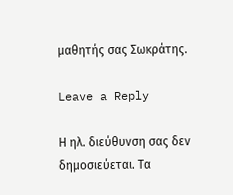μαθητής σας Σωκράτης.

Leave a Reply

Η ηλ. διεύθυνση σας δεν δημοσιεύεται. Τα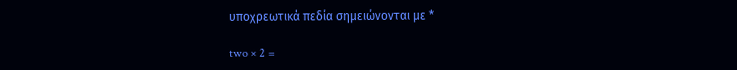υποχρεωτικά πεδία σημειώνονται με *

two × 2 =